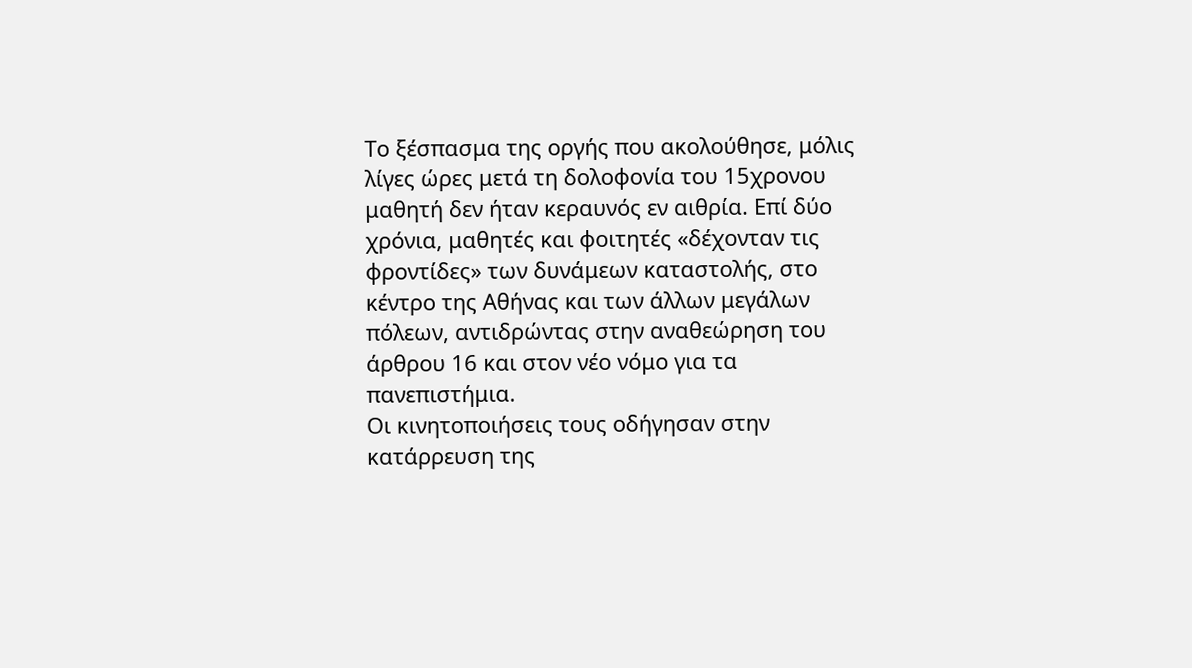Το ξέσπασμα της οργής που ακολούθησε, μόλις λίγες ώρες μετά τη δολοφονία του 15χρονου μαθητή δεν ήταν κεραυνός εν αιθρία. Επί δύο χρόνια, μαθητές και φοιτητές «δέχονταν τις φροντίδες» των δυνάμεων καταστολής, στο κέντρο της Αθήνας και των άλλων μεγάλων πόλεων, αντιδρώντας στην αναθεώρηση του άρθρου 16 και στον νέο νόμο για τα πανεπιστήμια.
Οι κινητοποιήσεις τους οδήγησαν στην κατάρρευση της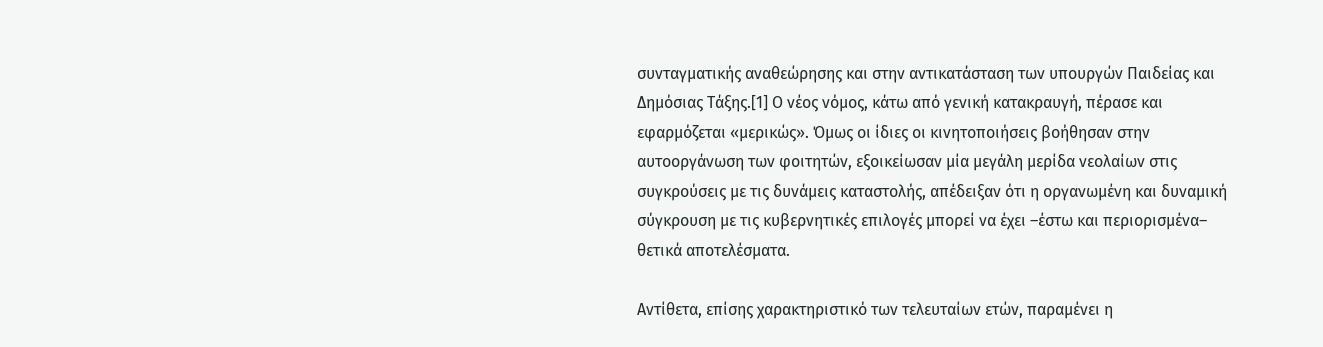συνταγματικής αναθεώρησης και στην αντικατάσταση των υπουργών Παιδείας και Δημόσιας Τάξης.[1] Ο νέος νόμος, κάτω από γενική κατακραυγή, πέρασε και εφαρμόζεται «μερικώς». Όμως οι ίδιες οι κινητοποιήσεις βοήθησαν στην αυτοοργάνωση των φοιτητών, εξοικείωσαν μία μεγάλη μερίδα νεολαίων στις συγκρούσεις με τις δυνάμεις καταστολής, απέδειξαν ότι η οργανωμένη και δυναμική σύγκρουση με τις κυβερνητικές επιλογές μπορεί να έχει –έστω και περιορισμένα– θετικά αποτελέσματα.

Αντίθετα, επίσης χαρακτηριστικό των τελευταίων ετών, παραμένει η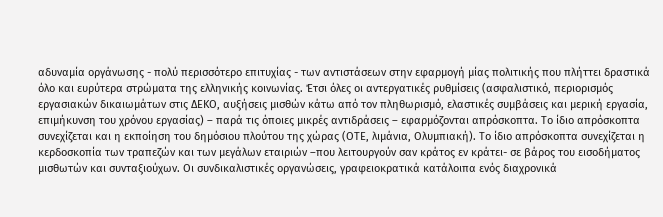αδυναμία οργάνωσης - πολύ περισσότερο επιτυχίας - των αντιστάσεων στην εφαρμογή μίας πολιτικής που πλήττει δραστικά όλο και ευρύτερα στρώματα της ελληνικής κοινωνίας. Έτσι όλες οι αντεργατικές ρυθμίσεις (ασφαλιστικό, περιορισμός εργασιακών δικαιωμάτων στις ΔΕΚΟ, αυξήσεις μισθών κάτω από τον πληθωρισμό, ελαστικές συμβάσεις και μερική εργασία, επιμήκυνση του χρόνου εργασίας) – παρά τις όποιες μικρές αντιδράσεις – εφαρμόζονται απρόσκοπτα. Το ίδιο απρόσκοπτα συνεχίζεται και η εκποίηση του δημόσιου πλούτου της χώρας (ΟΤΕ, λιμάνια, Ολυμπιακή). Το ίδιο απρόσκοπτα συνεχίζεται η κερδοσκοπία των τραπεζών και των μεγάλων εταιριών –που λειτουργούν σαν κράτος εν κράτει- σε βάρος του εισοδήματος μισθωτών και συνταξιούχων. Οι συνδικαλιστικές οργανώσεις, γραφειοκρατικά κατάλοιπα ενός διαχρονικά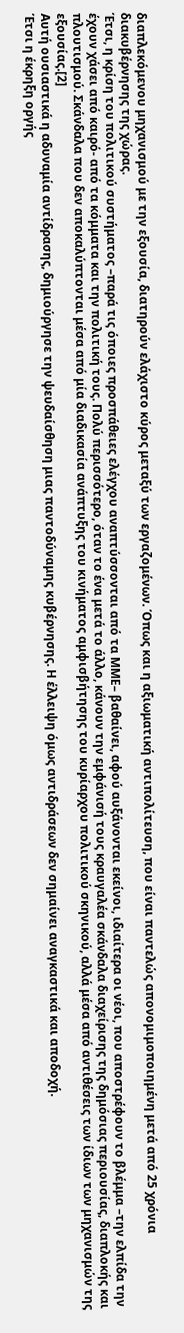διαπλεκόμενου μηχανισμού με την εξουσία, διατηρούν ελάχιστο κύρος μεταξύ των εργαζομένων. Όπως και η αξιωματική αντιπολίτευση, που είναι παντελώς απονομιμοποιημένη μετά από 25 χρόνια διακυβέρνησης της χώρας.
Έτσι, η κρίση του πολιτικού συστήματος –παρά τις όποιες προσπάθειες ελέγχου αναπτύσσονται από τα ΜΜΕ– βαθαίνει, αφού αυξάνονται εκείνοι, ιδιαίτερα οι νέοι, που αποστρέφουν το βλέμμα –την ελπίδα την έχουν χάσει από καιρό- από τα κόμματα και την πολιτική τους. Πολύ περισσότερο, όταν το ένα μετά το άλλο, κάνουν την εμφάνισή τους κραυγαλέα σκάνδαλα διαχείρισης της δημόσιας περιουσίας, διαπλοκής και πλουτισμού. Σκάνδαλα που δεν αποκαλύπτονται μέσα από μία διαδικασία ανάπτυξης του κινήματος αμφισβήτησης του κυρίαρχου πολιτικού σκηνικού, αλλά μέσα από αντιθέσεις των ίδιων των μηχανισμών της εξουσίας.[2]
Αυτή ουσιαστικά η αδυναμία αντίδρασης, δημιούργησε την ψευδαίσθηση μιας παντοδύναμης κυβέρνησης. Η έλλειψη όμως αντιδράσεων δεν σημαίνει αναγκαστικά και αποδοχή.
Έτσι η έκρηξη οργής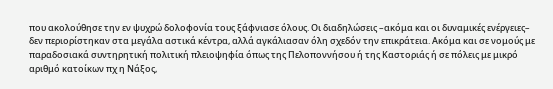που ακολούθησε την εν ψυχρώ δολοφονία τους ξάφνιασε όλους. Οι διαδηλώσεις –ακόμα και οι δυναμικές ενέργειες– δεν περιορίστηκαν στα μεγάλα αστικά κέντρα, αλλά αγκάλιασαν όλη σχεδόν την επικράτεια. Ακόμα και σε νομούς με παραδοσιακά συντηρητική πολιτική πλειοψηφία όπως της Πελοποννήσου ή της Καστοριάς ή σε πόλεις με μικρό αριθμό κατοίκων πχ η Νάξος,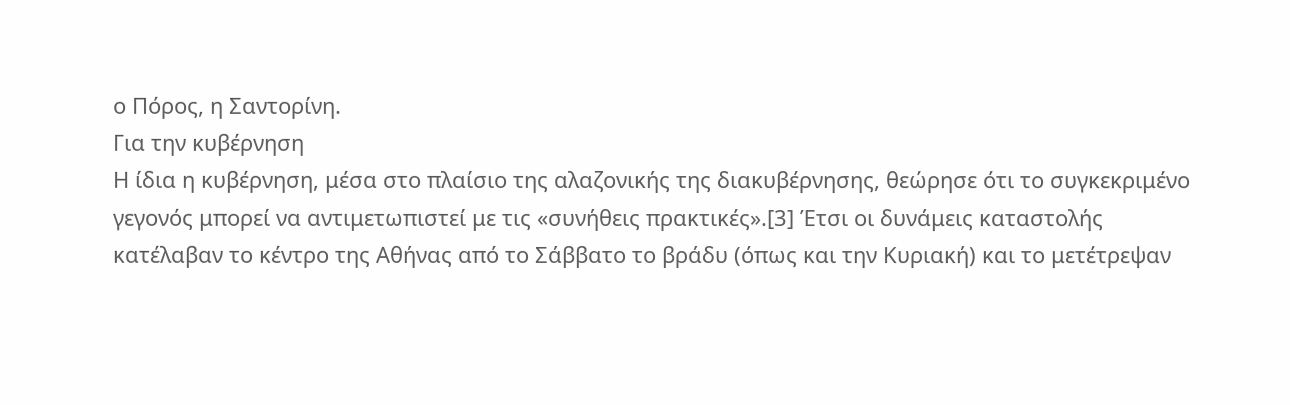ο Πόρος, η Σαντορίνη.
Για την κυβέρνηση
Η ίδια η κυβέρνηση, μέσα στο πλαίσιο της αλαζονικής της διακυβέρνησης, θεώρησε ότι το συγκεκριμένο γεγονός μπορεί να αντιμετωπιστεί με τις «συνήθεις πρακτικές».[3] Έτσι οι δυνάμεις καταστολής κατέλαβαν το κέντρο της Αθήνας από το Σάββατο το βράδυ (όπως και την Κυριακή) και το μετέτρεψαν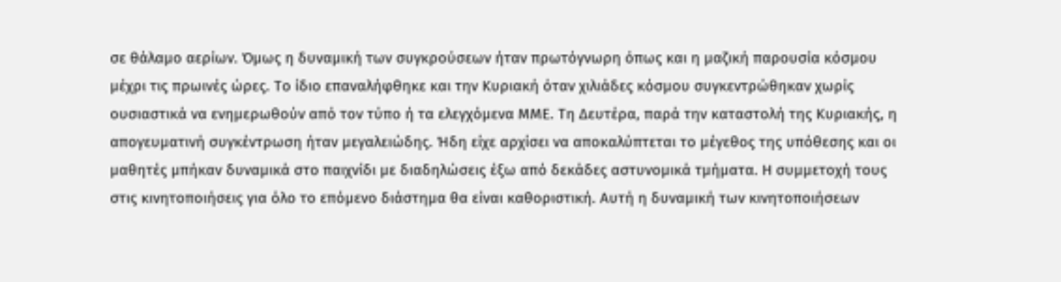σε θάλαμο αερίων. Όμως η δυναμική των συγκρούσεων ήταν πρωτόγνωρη όπως και η μαζική παρουσία κόσμου μέχρι τις πρωινές ώρες. Το ίδιο επαναλήφθηκε και την Κυριακή όταν χιλιάδες κόσμου συγκεντρώθηκαν χωρίς ουσιαστικά να ενημερωθούν από τον τύπο ή τα ελεγχόμενα ΜΜΕ. Τη Δευτέρα, παρά την καταστολή της Κυριακής, η απογευματινή συγκέντρωση ήταν μεγαλειώδης. Ήδη είχε αρχίσει να αποκαλύπτεται το μέγεθος της υπόθεσης και οι μαθητές μπήκαν δυναμικά στο παιχνίδι με διαδηλώσεις έξω από δεκάδες αστυνομικά τμήματα. Η συμμετοχή τους στις κινητοποιήσεις για όλο το επόμενο διάστημα θα είναι καθοριστική. Αυτή η δυναμική των κινητοποιήσεων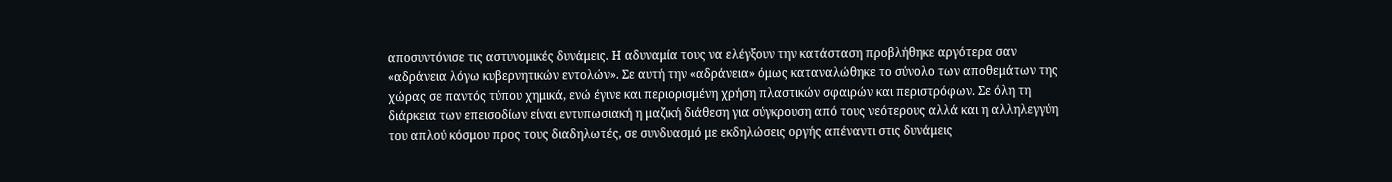αποσυντόνισε τις αστυνομικές δυνάμεις. Η αδυναμία τους να ελέγξουν την κατάσταση προβλήθηκε αργότερα σαν «αδράνεια λόγω κυβερνητικών εντολών». Σε αυτή την «αδράνεια» όμως καταναλώθηκε το σύνολο των αποθεμάτων της χώρας σε παντός τύπου χημικά, ενώ έγινε και περιορισμένη χρήση πλαστικών σφαιρών και περιστρόφων. Σε όλη τη διάρκεια των επεισοδίων είναι εντυπωσιακή η μαζική διάθεση για σύγκρουση από τους νεότερους αλλά και η αλληλεγγύη του απλού κόσμου προς τους διαδηλωτές, σε συνδυασμό με εκδηλώσεις οργής απέναντι στις δυνάμεις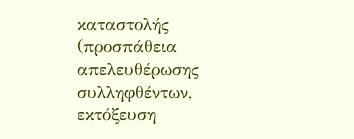καταστολής (προσπάθεια απελευθέρωσης συλληφθέντων, εκτόξευση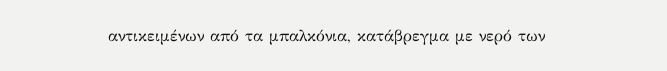αντικειμένων από τα μπαλκόνια, κατάβρεγμα με νερό των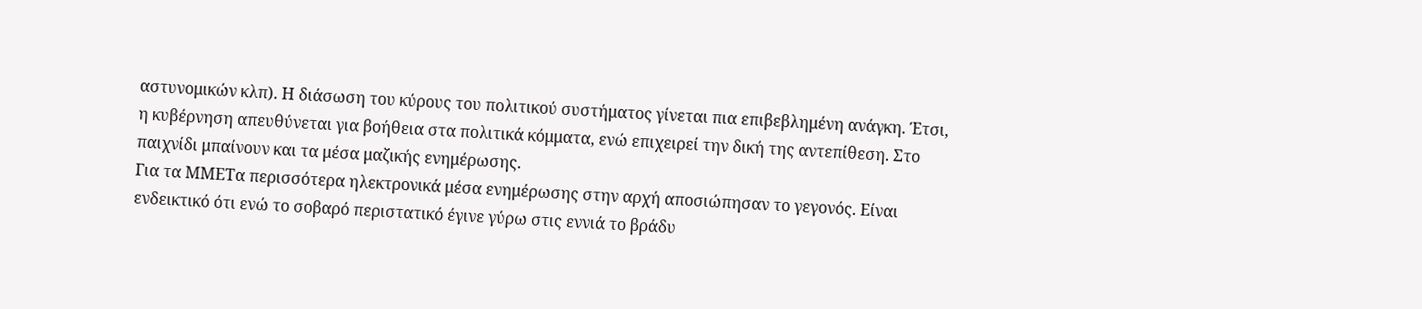αστυνομικών κλπ). Η διάσωση του κύρους του πολιτικού συστήματος γίνεται πια επιβεβλημένη ανάγκη. Έτσι, η κυβέρνηση απευθύνεται για βοήθεια στα πολιτικά κόμματα, ενώ επιχειρεί την δική της αντεπίθεση. Στο παιχνίδι μπαίνουν και τα μέσα μαζικής ενημέρωσης.
Για τα ΜΜΕΤα περισσότερα ηλεκτρονικά μέσα ενημέρωσης στην αρχή αποσιώπησαν το γεγονός. Είναι ενδεικτικό ότι ενώ το σοβαρό περιστατικό έγινε γύρω στις εννιά το βράδυ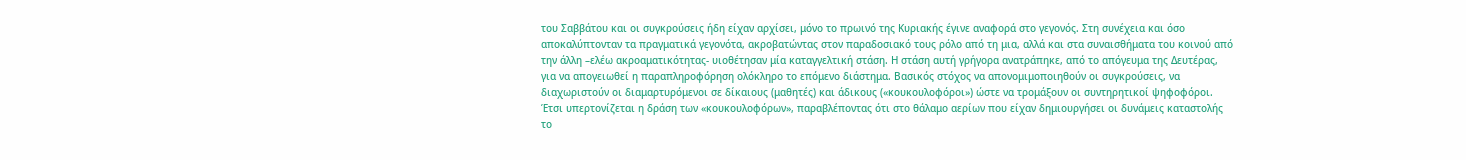του Σαββάτου και οι συγκρούσεις ήδη είχαν αρχίσει, μόνο το πρωινό της Κυριακής έγινε αναφορά στο γεγονός. Στη συνέχεια και όσο αποκαλύπτονταν τα πραγματικά γεγονότα, ακροβατώντας στον παραδοσιακό τους ρόλο από τη μια, αλλά και στα συναισθήματα του κοινού από την άλλη –ελέω ακροαματικότητας- υιοθέτησαν μία καταγγελτική στάση. Η στάση αυτή γρήγορα ανατράπηκε, από το απόγευμα της Δευτέρας, για να απογειωθεί η παραπληροφόρηση ολόκληρο το επόμενο διάστημα. Βασικός στόχος να απονομιμοποιηθούν οι συγκρούσεις, να διαχωριστούν οι διαμαρτυρόμενοι σε δίκαιους (μαθητές) και άδικους («κουκουλοφόροι») ώστε να τρομάξουν οι συντηρητικοί ψηφοφόροι. Έτσι υπερτονίζεται η δράση των «κουκουλοφόρων», παραβλέποντας ότι στο θάλαμο αερίων που είχαν δημιουργήσει οι δυνάμεις καταστολής το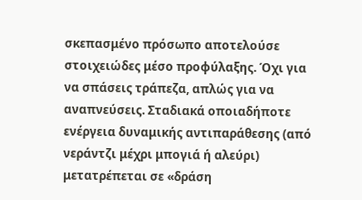σκεπασμένο πρόσωπο αποτελούσε στοιχειώδες μέσο προφύλαξης. Όχι για να σπάσεις τράπεζα, απλώς για να αναπνεύσεις. Σταδιακά οποιαδήποτε ενέργεια δυναμικής αντιπαράθεσης (από νεράντζι μέχρι μπογιά ή αλεύρι) μετατρέπεται σε «δράση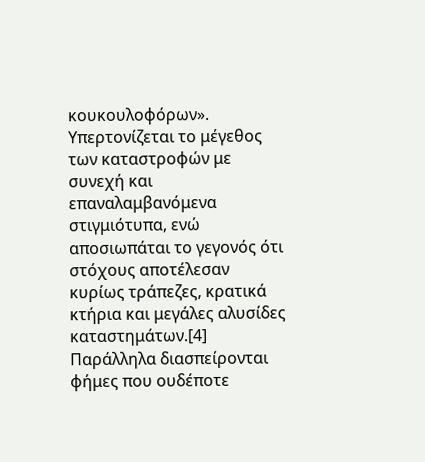κουκουλοφόρων». Υπερτονίζεται το μέγεθος των καταστροφών με συνεχή και επαναλαμβανόμενα στιγμιότυπα, ενώ αποσιωπάται το γεγονός ότι στόχους αποτέλεσαν κυρίως τράπεζες, κρατικά κτήρια και μεγάλες αλυσίδες καταστημάτων.[4] Παράλληλα διασπείρονται φήμες που ουδέποτε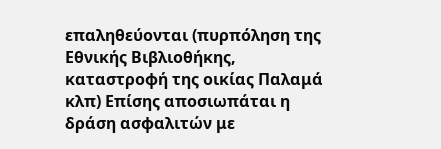επαληθεύονται (πυρπόληση της Εθνικής Βιβλιοθήκης, καταστροφή της οικίας Παλαμά κλπ) Επίσης αποσιωπάται η δράση ασφαλιτών με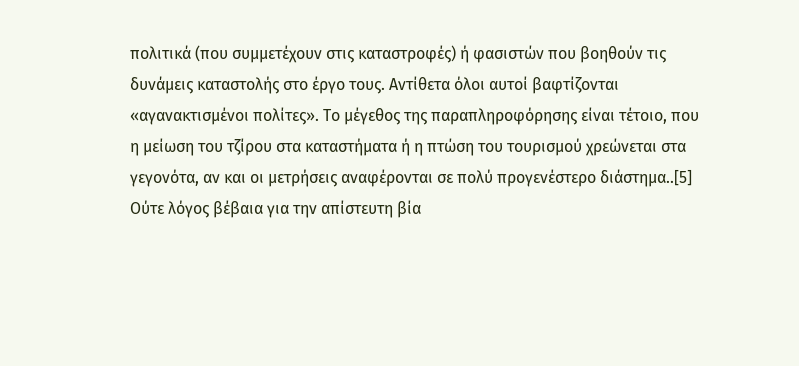πολιτικά (που συμμετέχουν στις καταστροφές) ή φασιστών που βοηθούν τις δυνάμεις καταστολής στο έργο τους. Αντίθετα όλοι αυτοί βαφτίζονται «αγανακτισμένοι πολίτες». Το μέγεθος της παραπληροφόρησης είναι τέτοιο, που η μείωση του τζίρου στα καταστήματα ή η πτώση του τουρισμού χρεώνεται στα γεγονότα, αν και οι μετρήσεις αναφέρονται σε πολύ προγενέστερο διάστημα..[5] Ούτε λόγος βέβαια για την απίστευτη βία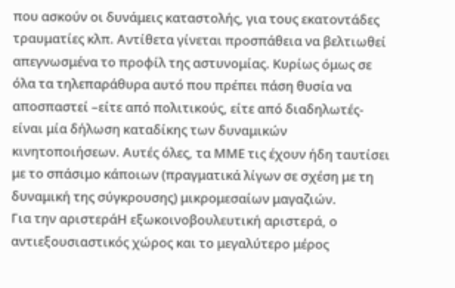που ασκούν οι δυνάμεις καταστολής, για τους εκατοντάδες τραυματίες κλπ. Αντίθετα γίνεται προσπάθεια να βελτιωθεί απεγνωσμένα το προφίλ της αστυνομίας. Κυρίως όμως σε όλα τα τηλεπαράθυρα αυτό που πρέπει πάση θυσία να αποσπαστεί –είτε από πολιτικούς, είτε από διαδηλωτές- είναι μία δήλωση καταδίκης των δυναμικών κινητοποιήσεων. Αυτές όλες, τα ΜΜΕ τις έχουν ήδη ταυτίσει με το σπάσιμο κάποιων (πραγματικά λίγων σε σχέση με τη δυναμική της σύγκρουσης) μικρομεσαίων μαγαζιών.
Για την αριστεράΗ εξωκοινοβουλευτική αριστερά, ο αντιεξουσιαστικός χώρος και το μεγαλύτερο μέρος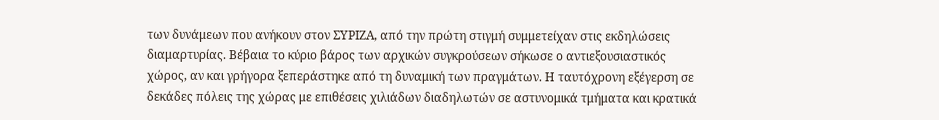των δυνάμεων που ανήκουν στον ΣΥΡΙΖΑ, από την πρώτη στιγμή συμμετείχαν στις εκδηλώσεις διαμαρτυρίας. Βέβαια το κύριο βάρος των αρχικών συγκρούσεων σήκωσε ο αντιεξουσιαστικός χώρος, αν και γρήγορα ξεπεράστηκε από τη δυναμική των πραγμάτων. Η ταυτόχρονη εξέγερση σε δεκάδες πόλεις της χώρας με επιθέσεις χιλιάδων διαδηλωτών σε αστυνομικά τμήματα και κρατικά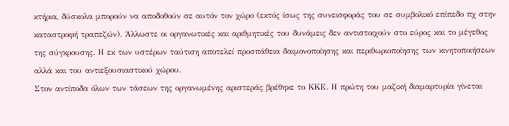κτήρια, δύσκολα μπορούν να αποδοθούν σε αυτόν τον χώρο (εκτός ίσως της συνεισφοράς του σε συμβολικό επίπεδο πχ στην καταστροφή τραπεζών). Άλλωστε οι οργανωτικές και αριθμητικές του δυνάμεις δεν αντιστοιχούν στο εύρος και το μέγεθος της σύγκρουσης. Η εκ των υστέρων ταύτιση αποτελεί προσπάθεια δαιμονοποίησης και περιθωριοποίησης των κινητοποιήσεων αλλά και του αντιεξουσιαστικού χώρου.
Στον αντίποδα όλων των τάσεων της οργανωμένης αριστεράς βρέθηκε το ΚΚΕ. Η πρώτη του μαζική διαμαρτυρία γίνεται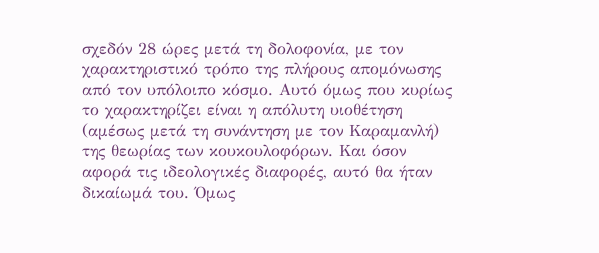σχεδόν 28 ώρες μετά τη δολοφονία, με τον χαρακτηριστικό τρόπο της πλήρους απομόνωσης από τον υπόλοιπο κόσμο. Αυτό όμως που κυρίως το χαρακτηρίζει είναι η απόλυτη υιοθέτηση (αμέσως μετά τη συνάντηση με τον Καραμανλή) της θεωρίας των κουκουλοφόρων. Και όσον αφορά τις ιδεολογικές διαφορές, αυτό θα ήταν δικαίωμά του. Όμως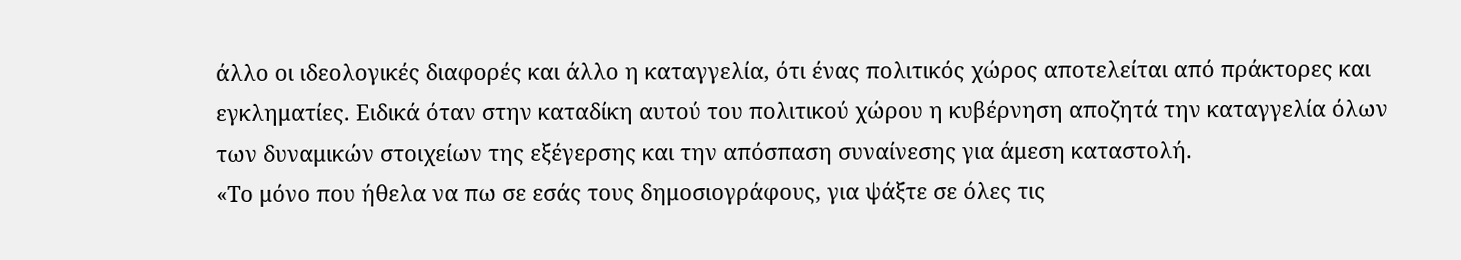άλλο οι ιδεολογικές διαφορές και άλλο η καταγγελία, ότι ένας πολιτικός χώρος αποτελείται από πράκτορες και εγκληματίες. Ειδικά όταν στην καταδίκη αυτού του πολιτικού χώρου η κυβέρνηση αποζητά την καταγγελία όλων των δυναμικών στοιχείων της εξέγερσης και την απόσπαση συναίνεσης για άμεση καταστολή.
«Το μόνο που ήθελα να πω σε εσάς τους δημοσιογράφους, για ψάξτε σε όλες τις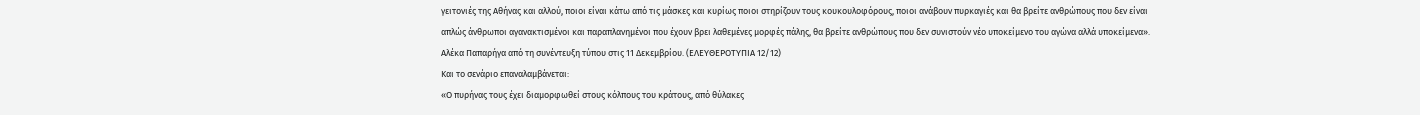γειτονιές της Αθήνας και αλλού, ποιοι είναι κάτω από τις μάσκες και κυρίως ποιοι στηρίζουν τους κουκουλοφόρους, ποιοι ανάβουν πυρκαγιές και θα βρείτε ανθρώπους που δεν είναι απλώς άνθρωποι αγανακτισμένοι και παραπλανημένοι που έχουν βρει λαθεμένες μορφές πάλης, θα βρείτε ανθρώπους που δεν συνιστούν νέο υποκείμενο του αγώνα αλλά υποκείμενα». Αλέκα Παπαρήγα από τη συνέντευξη τύπου στις 11 Δεκεμβρίου. (ΕΛΕΥΘΕΡΟΤΥΠΙΑ 12/12)
Και το σενάριο επαναλαμβάνεται:
«Ο πυρήνας τους έχει διαμορφωθεί στους κόλπους του κράτους, από θύλακες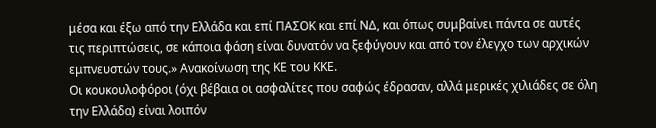μέσα και έξω από την Ελλάδα και επί ΠΑΣΟΚ και επί ΝΔ, και όπως συμβαίνει πάντα σε αυτές τις περιπτώσεις, σε κάποια φάση είναι δυνατόν να ξεφύγουν και από τον έλεγχο των αρχικών εμπνευστών τους.» Ανακοίνωση της ΚΕ του ΚΚΕ.
Οι κουκουλοφόροι (όχι βέβαια οι ασφαλίτες που σαφώς έδρασαν, αλλά μερικές χιλιάδες σε όλη την Ελλάδα) είναι λοιπόν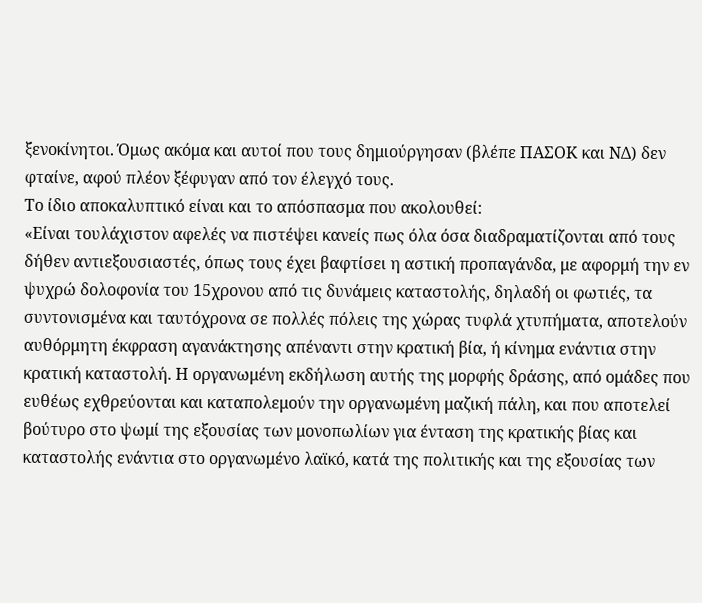ξενοκίνητοι. Όμως ακόμα και αυτοί που τους δημιούργησαν (βλέπε ΠΑΣΟΚ και ΝΔ) δεν φταίνε, αφού πλέον ξέφυγαν από τον έλεγχό τους.
Το ίδιο αποκαλυπτικό είναι και το απόσπασμα που ακολουθεί:
«Είναι τουλάχιστον αφελές να πιστέψει κανείς πως όλα όσα διαδραματίζονται από τους δήθεν αντιεξουσιαστές, όπως τους έχει βαφτίσει η αστική προπαγάνδα, με αφορμή την εν ψυχρώ δολοφονία του 15χρονου από τις δυνάμεις καταστολής, δηλαδή οι φωτιές, τα συντονισμένα και ταυτόχρονα σε πολλές πόλεις της χώρας τυφλά χτυπήματα, αποτελούν αυθόρμητη έκφραση αγανάκτησης απέναντι στην κρατική βία, ή κίνημα ενάντια στην κρατική καταστολή. Η οργανωμένη εκδήλωση αυτής της μορφής δράσης, από ομάδες που ευθέως εχθρεύονται και καταπολεμούν την οργανωμένη μαζική πάλη, και που αποτελεί βούτυρο στο ψωμί της εξουσίας των μονοπωλίων για ένταση της κρατικής βίας και καταστολής ενάντια στο οργανωμένο λαϊκό, κατά της πολιτικής και της εξουσίας των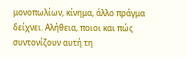μονοπωλίων, κίνημα, άλλο πράγμα δείχνει. Αλήθεια, ποιοι και πώς συντονίζουν αυτή τη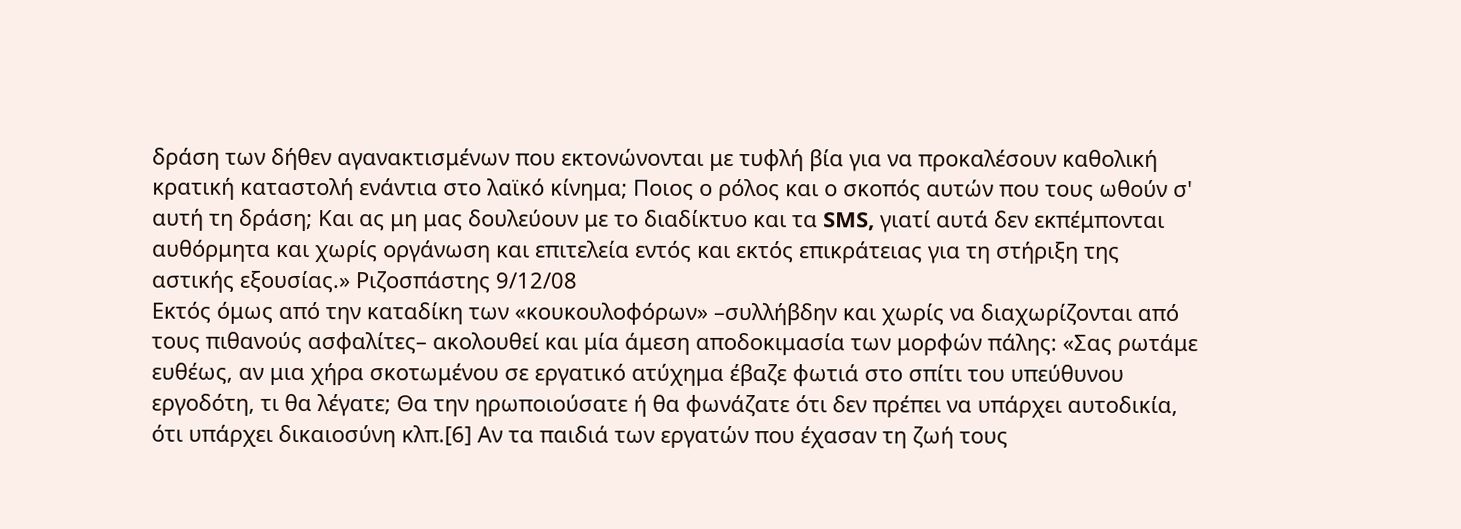δράση των δήθεν αγανακτισμένων που εκτονώνονται με τυφλή βία για να προκαλέσουν καθολική κρατική καταστολή ενάντια στο λαϊκό κίνημα; Ποιος ο ρόλος και ο σκοπός αυτών που τους ωθούν σ' αυτή τη δράση; Και ας μη μας δουλεύουν με το διαδίκτυο και τα SMS, γιατί αυτά δεν εκπέμπονται αυθόρμητα και χωρίς οργάνωση και επιτελεία εντός και εκτός επικράτειας για τη στήριξη της αστικής εξουσίας.» Ριζοσπάστης 9/12/08
Εκτός όμως από την καταδίκη των «κουκουλοφόρων» –συλλήβδην και χωρίς να διαχωρίζονται από τους πιθανούς ασφαλίτες– ακολουθεί και μία άμεση αποδοκιμασία των μορφών πάλης: «Σας ρωτάμε ευθέως, αν μια χήρα σκοτωμένου σε εργατικό ατύχημα έβαζε φωτιά στο σπίτι του υπεύθυνου εργοδότη, τι θα λέγατε; Θα την ηρωποιούσατε ή θα φωνάζατε ότι δεν πρέπει να υπάρχει αυτοδικία, ότι υπάρχει δικαιοσύνη κλπ.[6] Αν τα παιδιά των εργατών που έχασαν τη ζωή τους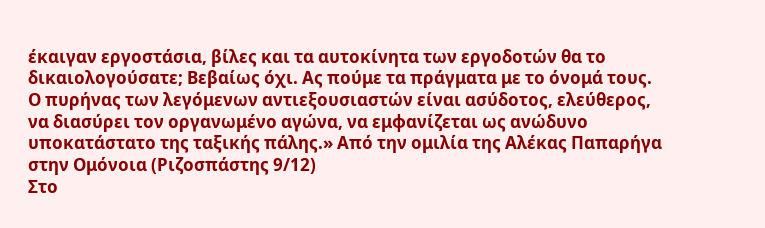έκαιγαν εργοστάσια, βίλες και τα αυτοκίνητα των εργοδοτών θα το δικαιολογούσατε; Βεβαίως όχι. Ας πούμε τα πράγματα με το όνομά τους. Ο πυρήνας των λεγόμενων αντιεξουσιαστών είναι ασύδοτος, ελεύθερος, να διασύρει τον οργανωμένο αγώνα, να εμφανίζεται ως ανώδυνο υποκατάστατο της ταξικής πάλης.» Από την ομιλία της Αλέκας Παπαρήγα στην Ομόνοια (Ριζοσπάστης 9/12)
Στο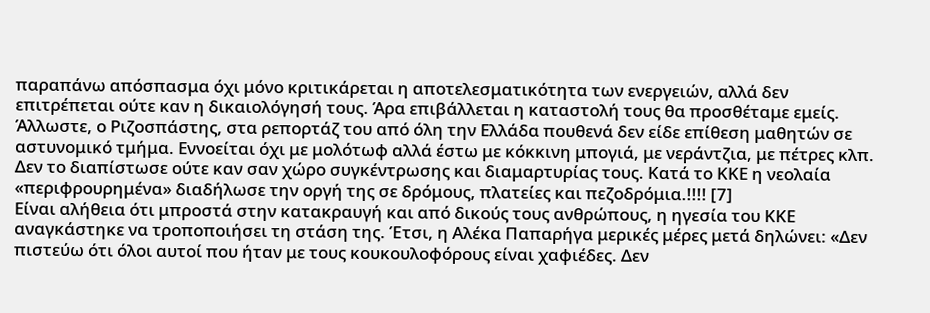παραπάνω απόσπασμα όχι μόνο κριτικάρεται η αποτελεσματικότητα των ενεργειών, αλλά δεν επιτρέπεται ούτε καν η δικαιολόγησή τους. Άρα επιβάλλεται η καταστολή τους θα προσθέταμε εμείς. Άλλωστε, ο Ριζοσπάστης, στα ρεπορτάζ του από όλη την Ελλάδα πουθενά δεν είδε επίθεση μαθητών σε αστυνομικό τμήμα. Εννοείται όχι με μολότωφ αλλά έστω με κόκκινη μπογιά, με νεράντζια, με πέτρες κλπ. Δεν το διαπίστωσε ούτε καν σαν χώρο συγκέντρωσης και διαμαρτυρίας τους. Κατά το ΚΚΕ η νεολαία «περιφρουρημένα» διαδήλωσε την οργή της σε δρόμους, πλατείες και πεζοδρόμια.!!!! [7]
Είναι αλήθεια ότι μπροστά στην κατακραυγή και από δικούς τους ανθρώπους, η ηγεσία του ΚΚΕ αναγκάστηκε να τροποποιήσει τη στάση της. Έτσι, η Αλέκα Παπαρήγα μερικές μέρες μετά δηλώνει: «Δεν πιστεύω ότι όλοι αυτοί που ήταν με τους κουκουλοφόρους είναι χαφιέδες. Δεν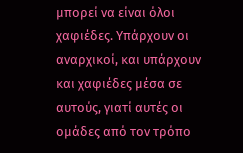μπορεί να είναι όλοι χαφιέδες. Υπάρχουν οι αναρχικοί, και υπάρχουν και χαφιέδες μέσα σε αυτούς, γιατί αυτές οι ομάδες από τον τρόπο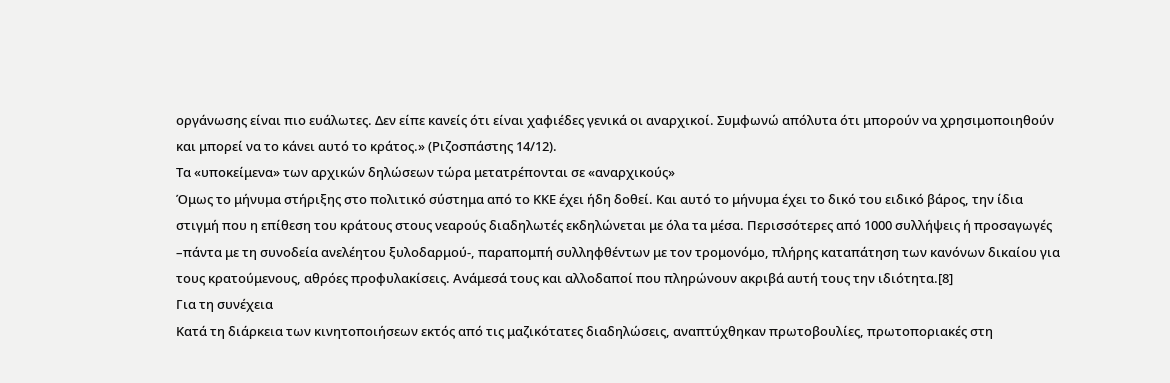οργάνωσης είναι πιο ευάλωτες. Δεν είπε κανείς ότι είναι χαφιέδες γενικά οι αναρχικοί. Συμφωνώ απόλυτα ότι μπορούν να χρησιμοποιηθούν και μπορεί να το κάνει αυτό το κράτος.» (Ριζοσπάστης 14/12).
Τα «υποκείμενα» των αρχικών δηλώσεων τώρα μετατρέπονται σε «αναρχικούς»
Όμως το μήνυμα στήριξης στο πολιτικό σύστημα από το ΚΚΕ έχει ήδη δοθεί. Και αυτό το μήνυμα έχει το δικό του ειδικό βάρος, την ίδια στιγμή που η επίθεση του κράτους στους νεαρούς διαδηλωτές εκδηλώνεται με όλα τα μέσα. Περισσότερες από 1000 συλλήψεις ή προσαγωγές –πάντα με τη συνοδεία ανελέητου ξυλοδαρμού-, παραπομπή συλληφθέντων με τον τρομονόμο, πλήρης καταπάτηση των κανόνων δικαίου για τους κρατούμενους, αθρόες προφυλακίσεις. Ανάμεσά τους και αλλοδαποί που πληρώνουν ακριβά αυτή τους την ιδιότητα.[8]
Για τη συνέχεια
Κατά τη διάρκεια των κινητοποιήσεων εκτός από τις μαζικότατες διαδηλώσεις, αναπτύχθηκαν πρωτοβουλίες, πρωτοποριακές στη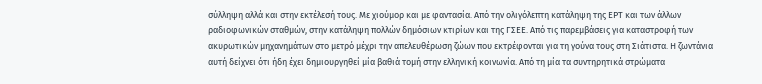σύλληψη αλλά και στην εκτέλεσή τους. Με χιούμορ και με φαντασία. Από την ολιγόλεπτη κατάληψη της ΕΡΤ και των άλλων ραδιοφωνικών σταθμών, στην κατάληψη πολλών δημόσιων κτιρίων και της ΓΣΕΕ. Από τις παρεμβάσεις για καταστροφή των ακυρωτικών μηχανημάτων στο μετρό μέχρι την απελευθέρωση ζώων που εκτρέφονται για τη γούνα τους στη Σιάτιστα. Η ζωντάνια αυτή δείχνει ότι ήδη έχει δημιουργηθεί μία βαθιά τομή στην ελληνική κοινωνία. Από τη μία τα συντηρητικά στρώματα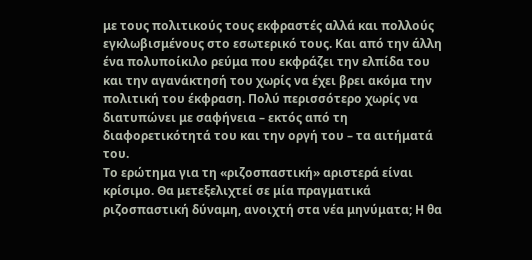με τους πολιτικούς τους εκφραστές αλλά και πολλούς εγκλωβισμένους στο εσωτερικό τους. Και από την άλλη ένα πολυποίκιλο ρεύμα που εκφράζει την ελπίδα του και την αγανάκτησή του χωρίς να έχει βρει ακόμα την πολιτική του έκφραση. Πολύ περισσότερο χωρίς να διατυπώνει με σαφήνεια – εκτός από τη διαφορετικότητά του και την οργή του – τα αιτήματά του.
Το ερώτημα για τη «ριζοσπαστική» αριστερά είναι κρίσιμο. Θα μετεξελιχτεί σε μία πραγματικά ριζοσπαστική δύναμη, ανοιχτή στα νέα μηνύματα; Η θα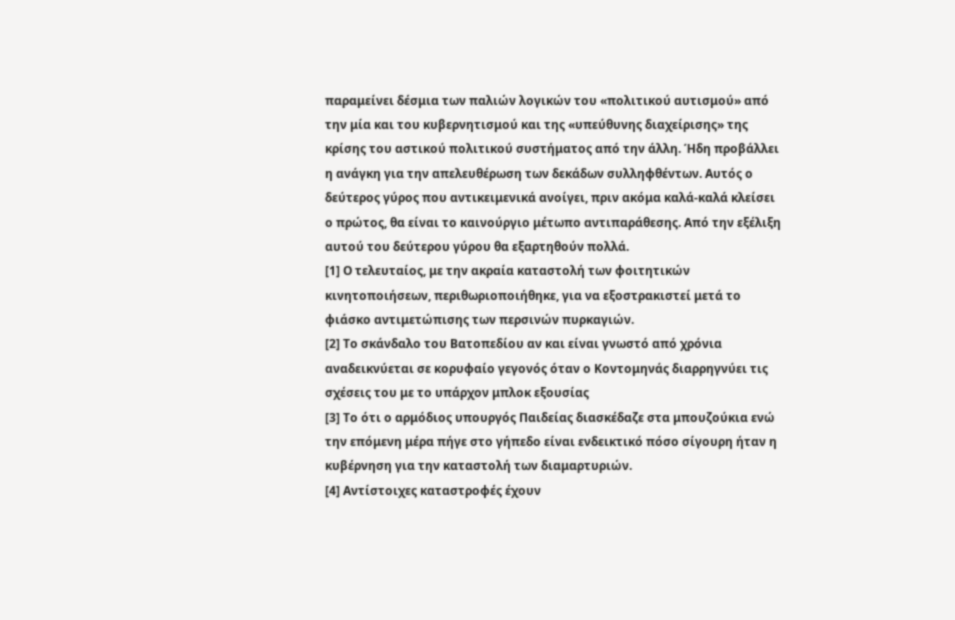παραμείνει δέσμια των παλιών λογικών του «πολιτικού αυτισμού» από την μία και του κυβερνητισμού και της «υπεύθυνης διαχείρισης» της κρίσης του αστικού πολιτικού συστήματος από την άλλη. Ήδη προβάλλει η ανάγκη για την απελευθέρωση των δεκάδων συλληφθέντων. Αυτός ο δεύτερος γύρος που αντικειμενικά ανοίγει, πριν ακόμα καλά-καλά κλείσει ο πρώτος, θα είναι το καινούργιο μέτωπο αντιπαράθεσης. Από την εξέλιξη αυτού του δεύτερου γύρου θα εξαρτηθούν πολλά.
[1] Ο τελευταίος, με την ακραία καταστολή των φοιτητικών κινητοποιήσεων, περιθωριοποιήθηκε, για να εξοστρακιστεί μετά το φιάσκο αντιμετώπισης των περσινών πυρκαγιών.
[2] Το σκάνδαλο του Βατοπεδίου αν και είναι γνωστό από χρόνια αναδεικνύεται σε κορυφαίο γεγονός όταν ο Κοντομηνάς διαρρηγνύει τις σχέσεις του με το υπάρχον μπλοκ εξουσίας
[3] Το ότι ο αρμόδιος υπουργός Παιδείας διασκέδαζε στα μπουζούκια ενώ την επόμενη μέρα πήγε στο γήπεδο είναι ενδεικτικό πόσο σίγουρη ήταν η κυβέρνηση για την καταστολή των διαμαρτυριών.
[4] Αντίστοιχες καταστροφές έχουν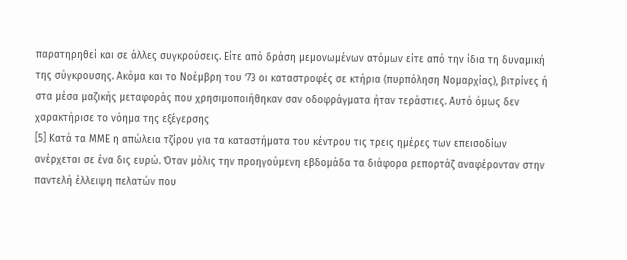παρατηρηθεί και σε άλλες συγκρούσεις. Είτε από δράση μεμονωμένων ατόμων είτε από την ίδια τη δυναμική της σύγκρουσης. Ακόμα και το Νοέμβρη του ‘73 οι καταστροφές σε κτήρια (πυρπόληση Νομαρχίας), βιτρίνες ή στα μέσα μαζικής μεταφοράς που χρησιμοποιήθηκαν σαν οδοφράγματα ήταν τεράστιες. Αυτό όμως δεν χαρακτήρισε το νόημα της εξέγερσης
[5] Κατά τα ΜΜΕ η απώλεια τζίρου για τα καταστήματα του κέντρου τις τρεις ημέρες των επεισοδίων ανέρχεται σε ένα δις ευρώ. Όταν μόλις την προηγούμενη εβδομάδα τα διάφορα ρεπορτάζ αναφέρονταν στην παντελή έλλειψη πελατών που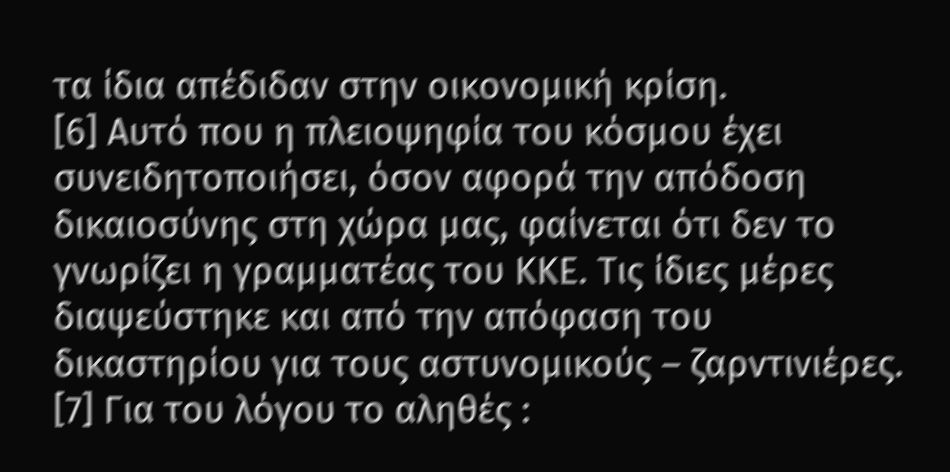τα ίδια απέδιδαν στην οικονομική κρίση.
[6] Αυτό που η πλειοψηφία του κόσμου έχει συνειδητοποιήσει, όσον αφορά την απόδοση δικαιοσύνης στη χώρα μας, φαίνεται ότι δεν το γνωρίζει η γραμματέας του ΚΚΕ. Τις ίδιες μέρες διαψεύστηκε και από την απόφαση του δικαστηρίου για τους αστυνομικούς – ζαρντινιέρες.
[7] Για του λόγου το αληθές :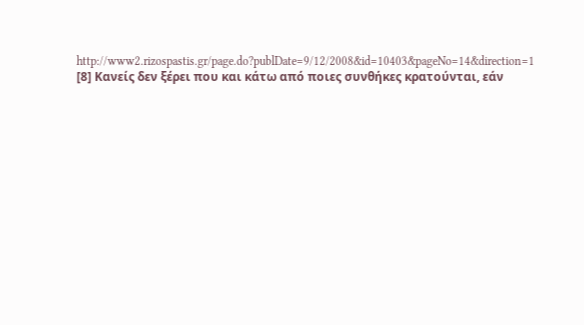http://www2.rizospastis.gr/page.do?publDate=9/12/2008&id=10403&pageNo=14&direction=1
[8] Κανείς δεν ξέρει που και κάτω από ποιες συνθήκες κρατούνται, εάν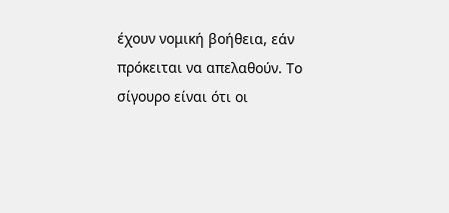έχουν νομική βοήθεια, εάν πρόκειται να απελαθούν. Το σίγουρο είναι ότι οι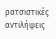ρατσιστικές αντιλήψεις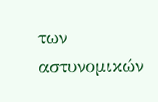των αστυνομικών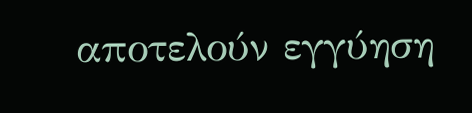αποτελούν εγγύηση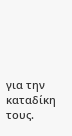για την καταδίκη τους.